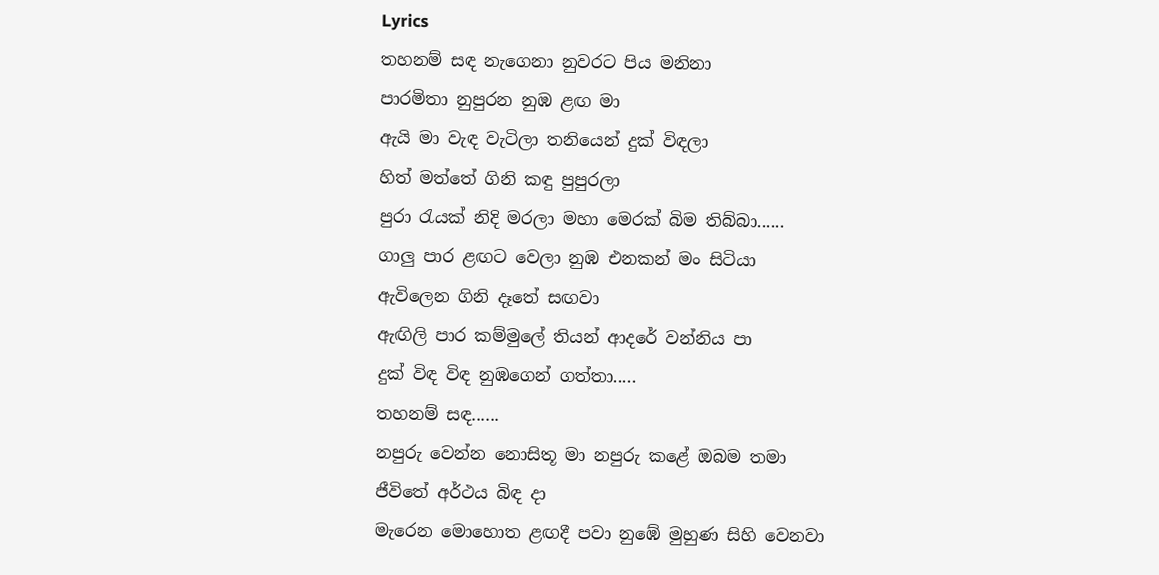Lyrics
තහනම් සඳ නැගෙනා නුවරට පිය මනිනා
පාරමිතා නුපුරන නුඹ ළඟ මා
ඇයි මා වැඳ වැටිලා තනියෙන් දුක් විඳලා
හිත් මත්තේ ගිනි කඳු පුපුරලා
පුරා රැයක් නිදි මරලා මහා මෙරක් බිම තිබ්බා......
ගාලු පාර ළඟට වෙලා නුඹ එනකන් මං සිටියා
ඇවිලෙන ගිනි දෑතේ සඟවා
ඇඟිලි පාර කම්මුලේ තියන් ආදරේ වන්නිය පා
දුක් විඳ විඳ නුඹගෙන් ගත්තා.....
තහනම් සඳ......
නපුරු වෙන්න නොසිතූ මා නපුරු කළේ ඔබම තමා
ජීවිතේ අර්ථය බිඳ දා
මැරෙන මොහොත ළඟදී පවා නුඹේ මුහුණ සිහි වෙනවා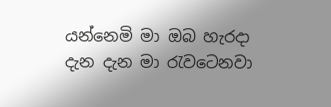යන්නෙමි මා ඔබ හැරදා
දැන දැන මා රැවටෙනවා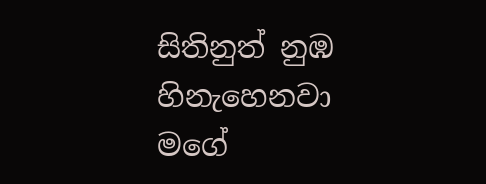සිතිනුත් නුඹ හිනැහෙනවා
මගේ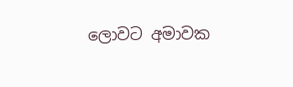ලොවට අමාවක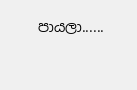පායලා......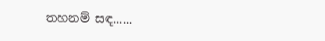තහනම් සඳ......